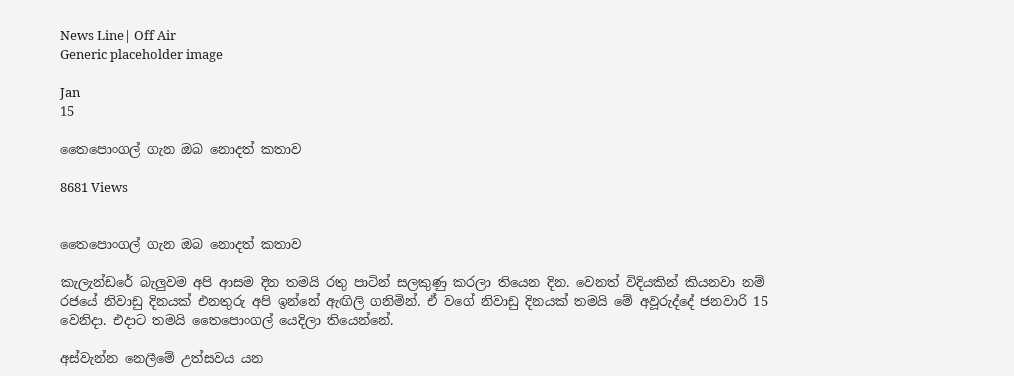News Line| Off Air
Generic placeholder image

Jan
15

තෛපොංගල් ගැන ඔබ නොදත් කතාව

8681 Views


තෛපොංගල් ගැන ඔබ නොදත් කතාව

කැලැන්ඩරේ බැලුවම අපි ආසම දින තමයි රතු පාටින් සලකුණු කරලා තියෙන දින. වෙනත් විදියකින් කියනවා නම් රජයේ නිවාඩු දිනයක් එනතුරු අපි ඉන්නේ ඇඟිලි ගනිමින්. ඒ වගේ නිවාඩු දිනයක් තමයි මේ අවූරුද්දේ ජනවාරි 15 වෙනිදා. එදාට තමයි තෛපොංගල් යෙදිලා තියෙන්නේ.

අස්වැන්න නෙලීමේ උත්සවය යන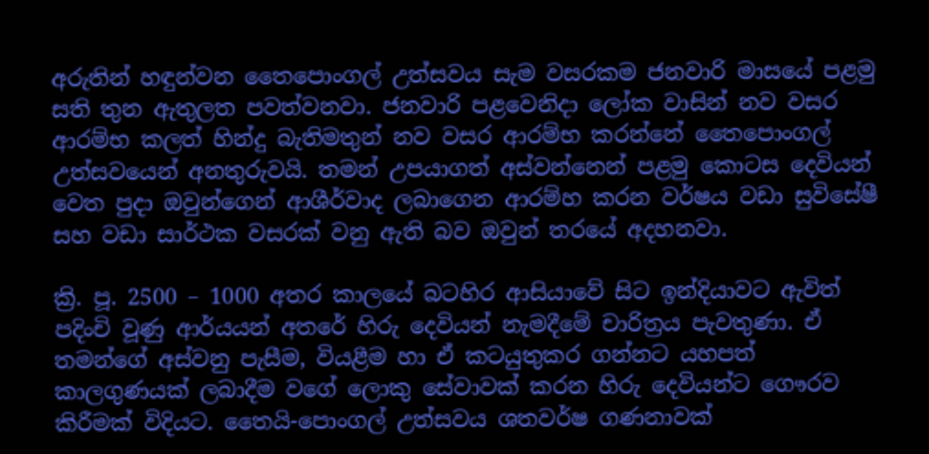අරුතින් හඳුන්වන තෛපොංගල් උත්සවය සැම වසරකම ජනවාරි මාසයේ පළමු සති තුන ඇතුලත පවත්වනවා. ජනවාරි පළවෙනිදා ලෝක වාසින් නව වසර ආරම්භ කලත් හින්දු බැතිමතුන් නව වසර ආරම්භ කරන්නේ තෛපොංගල් උත්සවයෙන් අනතුරුවයි. තමන් උපයාගත් අස්වන්නෙන් පළමු කොටස දෙවියන් වෙත පුදා ඔවුන්ගෙන් ආශීර්වාද ලබාගෙන ආරම්හ කරන වර්ෂය වඩා සුවිසේෂී සහ වඩා සාර්ථක වසරක් වනු ඇති බව ඔවුන් තරයේ අදහනවා.

ක්‍රි. පූ. 2500 – 1000 අතර කාලයේ බටහිර ආසියාවේ සිට ඉන්දියාවට ඇවිත් පදිංචි වූණු ආර්යයන් අතරේ හිරු දෙවියන් නැමදීමේ චාරිත්‍රය පැවතුණා. ඒ තමන්ගේ අස්‌වනු පැසීම, වියළීම හා ඒ කටයුතුකර ගන්නට යහපත් කාලගුණයක්‌ ලබාදීම වගේ ලොකු සේවාවක්‌ කරන හිරු දෙවියන්ට ගෞරව කිරීමක්‌ විදියට. තෛයි-පොංගල් උත්සවය ශතවර්ෂ ගණනාවක්‌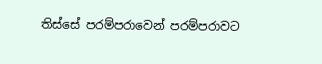තිස්‌සේ පරම්පරාවෙන් පරම්පරාවට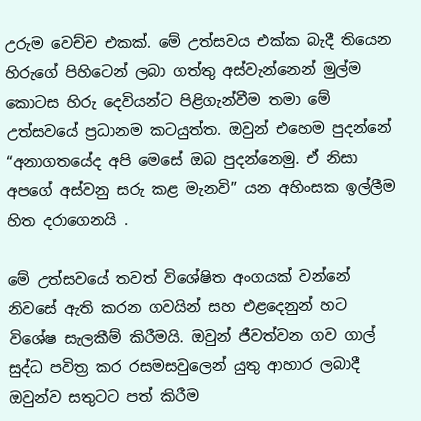උරුම වෙච්ච එකක්. මේ උත්සවය එක්ක බැදී තියෙන හිරුගේ පිහිටෙන් ලබා ගත්තු අස්‌වැන්නෙන් මුල්ම කොටස හිරු දෙවියන්ට පිළිගැන්වීම තමා මේ උත්සවයේ ප්‍රධානම කටයුත්ත. ඔවුන් එහෙම පුදන්නේ “අනාගතයේද අපි මෙසේ ඔබ පුදන්නෙමු. ඒ නිසා අපගේ අස්‌වනු සරු කළ මැනවි” යන අහිංසක ඉල්ලීම හිත දරාගෙනයි .

මේ උත්සවයේ තවත් විශේෂිත අංගයක් වන්නේ නිවසේ ඇති කරන ගවයින් සහ එළදෙනුන් හට විශේෂ සැලකීම් කිරීමයි. ඔවුන් ජීවත්වන ගව ගාල් සුද්ධ පවිත්‍ර කර රසමසවුලෙන් යුතු ආහාර ලබාදී ඔවුන්ව සතුටට පත් කිරීම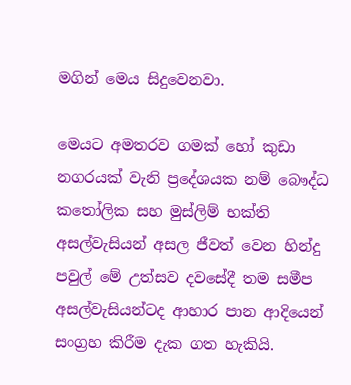මගින් මෙය සිදුවෙනවා.

මෙයට අමතරව ගමක්‌ හෝ කුඩා නගරයක් වැනි ප්‍රදේශයක නම් බෞද්ධ කතෝලික සහ මුස්‌ලිම් භක්‌ති අසල්වැසියන් අසල ජීවත් වෙන හින්දු පවුල් මේ උත්සව දවසේදී තම සමීප අසල්වැසියන්ටද ආහාර පාන ආදියෙන් සංග්‍රහ කිරීම දැක ගත හැකියි.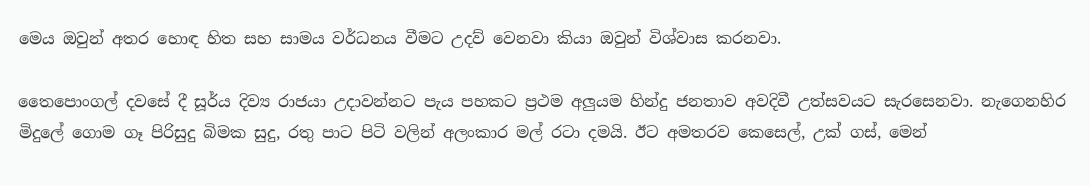මෙය ඔවුන් අතර හොඳ හිත සහ සාමය වර්ධනය වීමට උදව් වෙනවා කියා ඔවුන් විශ්වාස කරනවා.

තෛපොංගල් දවසේ දී සූර්ය දිව්‍ය රාජයා උදාවන්නට පැය පහකට ප්‍රථම අලුයම හින්දු ජනතාව අවදිවී උත්සවයට සැරසෙනවා. නැගෙනහිර මිදුලේ ගොම ගෑ පිරිසුදු බිමක සුදු, රතු පාට පිටි වලින් අලංකාර මල් රටා දමයි. ඊට අමතරව කෙසෙල්, උක් ගස්, මෙන්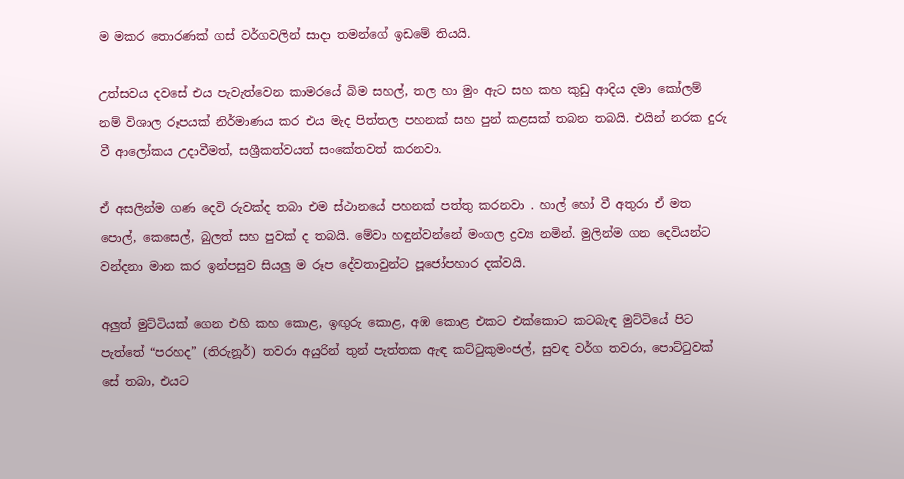ම මකර තොරණක් ගස් වර්ගවලින් සාදා තමන්ගේ ඉඩමේ තියයි.

උත්සවය දවසේ එය පැවැත්වෙන කාමරයේ බිම සහල්, තල හා මුං ඇට සහ කහ කුඩු ආදිය දමා කෝලම් නම් විශාල රූපයක් නිර්මාණය කර එය මැද පිත්තල පහනක්‌ සහ පුන් කළසක්‌ තබන තබයි. එයින් නරක දුරු වී ආලෝකය උදාවීමත්, සශ්‍රීකත්වයත් සංකේතවත් කරනවා.

ඒ අසලින්ම ගණ දෙවි රුවක්ද තබා එම ස්ථානයේ පහනක් පත්තු කරනවා . හාල් හෝ වී අතුරා ඒ මත පොල්, කෙසෙල්, බුලත් සහ පුවක් ද තබයි. මේවා හඳුන්වන්නේ මංගල ද්‍රව්‍ය නමින්. මුලින්ම ගන දෙවියන්ට වන්දනා මාන කර ඉන්පසුව සියලු ම රූප දේවතාවුන්ට පූජෝපහාර දක්වයි.

අලුත් මුට්ටියක් ගෙන එහි කහ කොළ, ඉඟුරු කොළ, අඹ කොළ එකට එක්කොට කටබැඳ මුට්ටියේ පිට පැත්තේ “පරහද” (තිරුනූර්) තවරා අයුරින් තුන් පැත්තක ඇඳ කට්ටුකුමංජල්, සුවඳ වර්ග තවරා, පොට්ටුවක් සේ තබා, එයට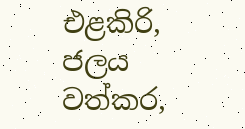එළකිරි, ජලය වත්කර,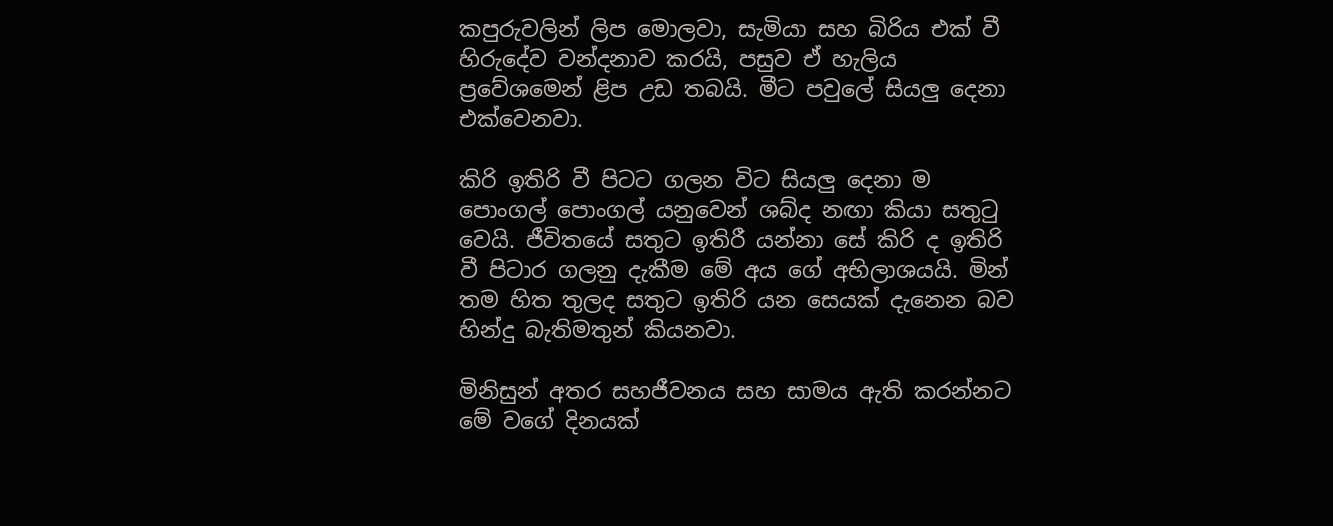කපුරුවලින් ලිප මොලවා, සැමියා සහ බිරිය එක් වී හිරුදේව වන්දනාව කරයි, පසුව ඒ හැලිය ප්‍රවේශමෙන් ළිප උඩ තබයි. මීට පවුලේ සියලු දෙනා එක්වෙනවා.

කිරි ඉතිරි වී පිටට ගලන විට සියලු දෙනා ම පොංගල් පොංගල් යනුවෙන් ශබ්ද නඟා කියා සතුටු වෙයි. ජීවිතයේ සතුට ඉතිරී යන්නා සේ කිරි ද ඉතිරි වී පිටාර ගලනු දැකීම මේ අය ගේ අභිලාශයයි. මින් තම හිත තුලද සතුට ඉතිරි යන සෙයක් දැනෙන බව හින්දු බැතිමතුන් කියනවා.

මිනිසුන් අතර සහජීවනය සහ සාමය ඇති කරන්නට මේ වගේ දිනයක්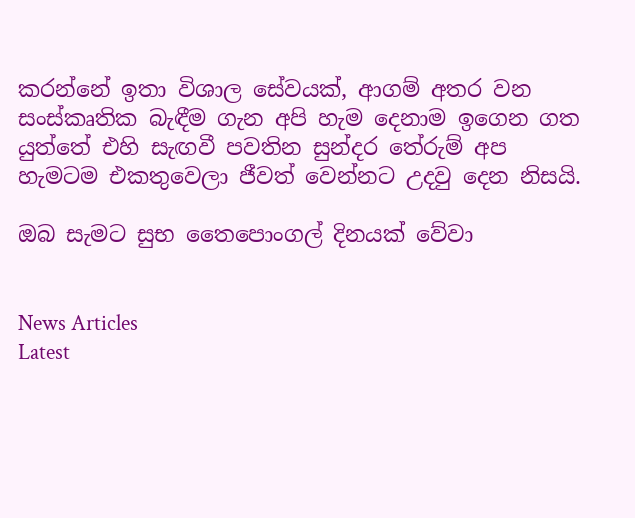කරන්නේ ඉතා විශාල සේවයක්, ආගම් අතර වන සංස්කෘතික බැඳීම ගැන අපි හැම දෙනාම ඉගෙන ගත යුත්තේ එහි සැඟවී පවතින සුන්දර තේරුම් අප හැමටම එකතුවෙලා ජීවත් වෙන්නට උදවු දෙන නිසයි.

ඔබ සැමට සුභ තෛපොංගල් දිනයක් වේවා


News Articles
Latest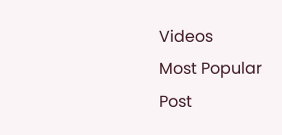Videos
Most Popular Post